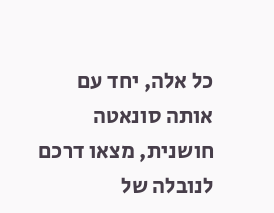כל אלה, יחד עם אותה סונאטה חושנית, מצאו דרכם לנובלה של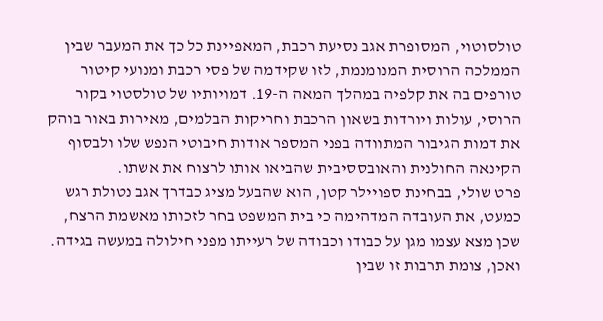טולסוטוי, המסופרת אגב נסיעת רכבת, המאפיינת כל כך את המעבר שבין הממלכה הרוסית המנומנמת, לזו שקידמה של פסי רכבת ומנועי קיטור טורפים בה את קלפיה במהלך המאה ה-19. דמויותיו של טולסטוי בקור הרוסי, עולות ויורדות בשאון הרכבת וחריקות הבלמים, מאירות באור בוהק את דמות הגיבור המתוודה בפני המספר אודות חיבוטי הנפש שלו ולבסוף הקינאה החולנית והאובססיבית שהביאו אותו לרצוח את אשתו.
פרט שולי, בבחינת ספויילר קטן, הוא שהבעל מציג כבדרך אגב נטולת רגש כמעט, את העובדה המדהימה כי בית המשפט בחר לזכותו מאשמת הרצח, שכן מצא עצמו מגן על כבודו וכבודה של רעייתו מפני חילולה במעשה בגידה. ואכן, צומת תרבות זו שבין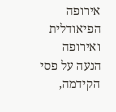אירופה הפיאודלית ואירופה הנעה על פסי הקידמה,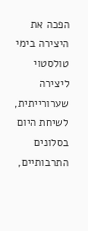הפכה את היצירה בימי טולסטוי ליצירה שערורייתית, לשיחת היום בסלונים התרבותיים,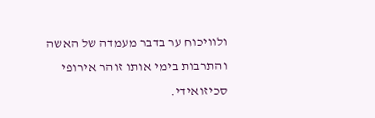ולוויכוח ער בדבר מעמדה של האשה והתרבות בימי אותו זוהר אירופי סכיזואידי.